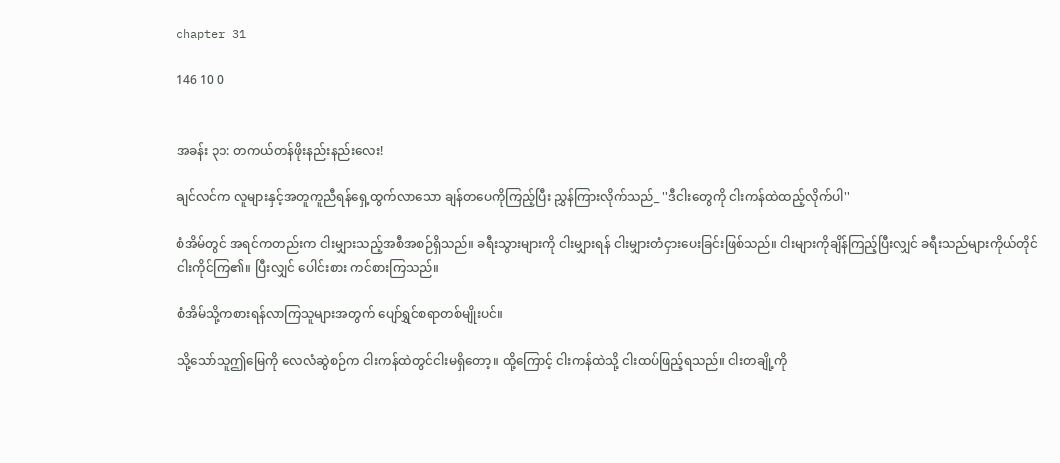chapter 31

146 10 0


အခန်း ၃၁: တကယ်တန်ဖိုးနည်းနည်းလေး!

ချင်လင်က လူများနှင့်အတူကူညီရန်ရှေ့ထွက်လာသော ချန်တပေကိုကြည့်ပြီး ညွှန်ကြားလိုက်သည်_ ''ဒီငါးတွေကို ငါးကန်ထဲထည့်လိုက်ပါ''

စံအိမ်တွင် အရင်ကတည်းက ငါးမျှားသည့်အစီအစဉ်ရှိသည်။ ခရီးသွားများကို ငါးမျှားရန် ငါးမျှားတံငှားပေးခြင်းဖြစ်သည်။ ငါးများကိုချိန်ကြည့်ပြီးလျှင် ခရီးသည်များကိုယ်တိုင် ငါးကိုင်ကြ၏။ ပြီးလျှင် ပေါင်းစား ကင်စားကြသည်။

စံအိမ်သို့ကစားရန်လာကြသူများအတွက် ပျော်ရွှင်စရာတစ်မျိုးပင်။

သို့သော်သူဤမြေကို လေလံဆွဲစဉ်က ငါးကန်ထဲတွင်ငါးမရှိတော့။ ထို့ကြောင့် ငါးကန်ထဲသို့ ငါးထပ်ဖြည့်ရသည်။ ငါးတချို့ကို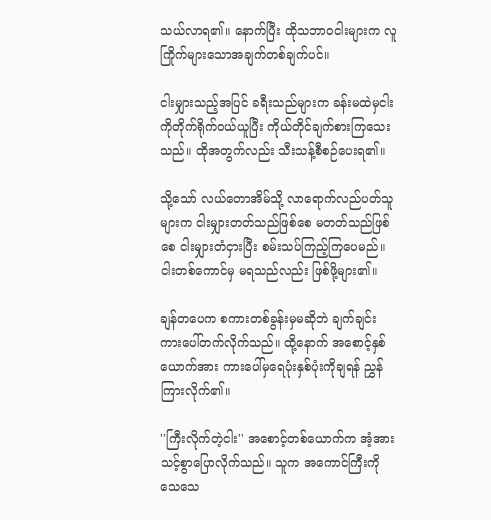သယ်လာရ၏။ နောက်ပြီး ထိုသဘာဝငါးများက လူကြိုက်များသောအချက်တစ်ချက်ပင်။

ငါးမျှားသည့်အပြင် ခရီးသည်များက ခန်းမထဲမှငါးကိုတိုက်ရိုက်ဝယ်ယူပြီး ကိုယ်တိုင်ချက်စားကြသေးသည်။ ထိုအတွက်လည်း သီးသန့်စီစဉ်ပေးရ၏။

သို့သော် လယ်တောအိမ်သို့ လာရောက်လည်ပတ်သူများက ငါးမျှားတတ်သည်ဖြစ်စေ မတတ်သည်ဖြစ်စေ ငါးမျှားတံငှားပြီး စမ်းသပ်ကြည့်ကြပေမည်။ ငါးတစ်ကောင်မှ မရသည်လည်း ဖြစ်ဖို့များ၏။

ချန်တပေက စကားတစ်ခွန်းမှမဆိုဘဲ ချက်ချင်းကားပေါ်တက်လိုက်သည်။ ထို့နောက် အစောင့်နှစ်ယောက်အား ကားပေါ်မှရေပုံးနှစ်ပုံးကိုချရန် ညွှန်ကြားလိုက်၏။

''ကြီးလိုက်တဲ့ငါး'' အစောင့်တစ်ယောက်က အံ့အားသင့်စွာပြောလိုက်သည်။ သူက အကောင်ကြီးကို သေသေ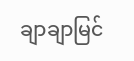ချာချာမြင်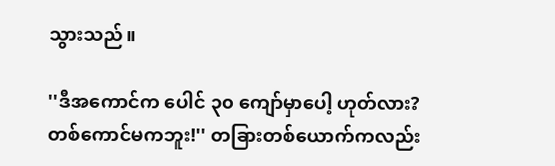သွားသည်။

''ဒီအကောင်က ပေါင် ၃၀ ကျော်မှာပေါ့ ဟုတ်လား? တစ်ကောင်မကဘူး!'' တခြားတစ်ယောက်ကလည်း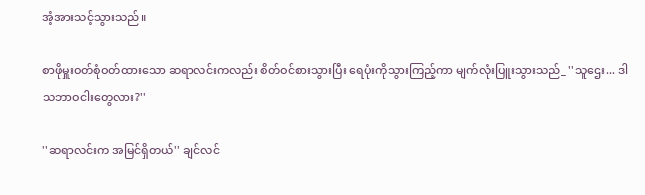အံ့အားသင့်သွားသည်။

စာဖိုမှူးဝတ်စုံဝတ်ထားသော ဆရာလင်းကလည်း စိတ်ဝင်စားသွားပြီး ရေပုံးကိုသွားကြည့်ကာ မျက်လုံးပြူးသွားသည်_ ''သူဌေး... ဒါသဘာဝငါးတွေလား?''

''ဆရာလင်းက အမြင်ရှိတယ်'' ချင်လင်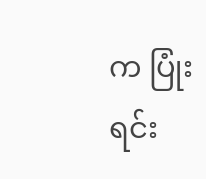က ပြုံးရင်း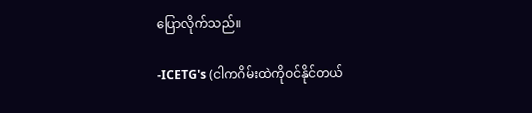ပြောလိုက်သည်။

-ICETG's (ငါကဂိမ်းထဲကိုဝင်နိုင်တယ်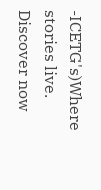-ICETG's)Where stories live. Discover now